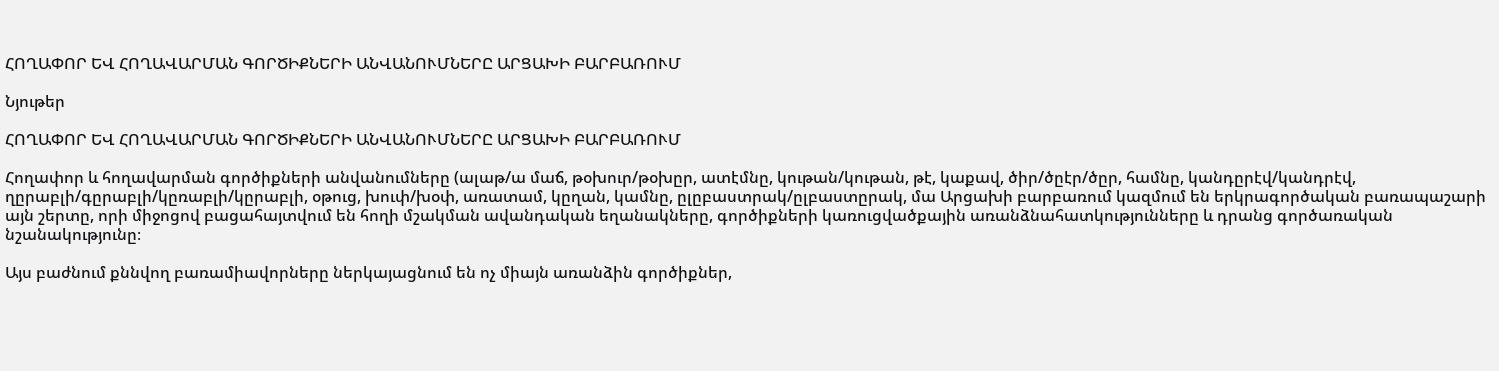ՀՈՂԱՓՈՐ ԵՎ ՀՈՂԱՎԱՐՄԱՆ ԳՈՐԾԻՔՆԵՐԻ ԱՆՎԱՆՈՒՄՆԵՐԸ ԱՐՑԱԽԻ ԲԱՐԲԱՌՈՒՄ

Նյութեր

ՀՈՂԱՓՈՐ ԵՎ ՀՈՂԱՎԱՐՄԱՆ ԳՈՐԾԻՔՆԵՐԻ ԱՆՎԱՆՈՒՄՆԵՐԸ ԱՐՑԱԽԻ ԲԱՐԲԱՌՈՒՄ

Հողափոր և հողավարման գործիքների անվանումները (ալաթ/ա մաճ, թօխուր/թօխըր, ատէմնը, կութան/կութան, թէ, կաքավ, ծիր/ծըէր/ծըր, համնը, կանդըրէվ/կանդրէվ, ղըրաբլի/գըրաբլի/կըռաբլի/կըրաբլի, օթուց, խուփ/խօփ, առատամ, կըղան, կամնը, ըլըբաստրակ/ըլբաստըրակ, մա Արցախի բարբառում կազմում են երկրագործական բառապաշարի այն շերտը, որի միջոցով բացահայտվում են հողի մշակման ավանդական եղանակները, գործիքների կառուցվածքային առանձնահատկությունները և դրանց գործառական նշանակությունը։

Այս բաժնում քննվող բառամիավորները ներկայացնում են ոչ միայն առանձին գործիքներ,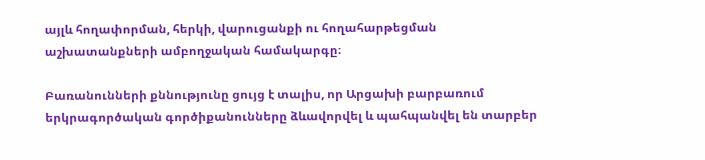այլև հողափորման, հերկի, վարուցանքի ու հողահարթեցման աշխատանքների ամբողջական համակարգը։

Բառանունների քննությունը ցույց է տալիս, որ Արցախի բարբառում երկրագործական գործիքանունները ձևավորվել և պահպանվել են տարբեր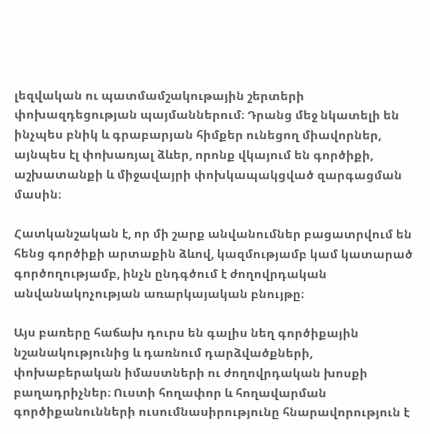լեզվական ու պատմամշակութային շերտերի փոխազդեցության պայմաններում։ Դրանց մեջ նկատելի են ինչպես բնիկ և գրաբարյան հիմքեր ունեցող միավորներ, այնպես էլ փոխառյալ ձևեր, որոնք վկայում են գործիքի, աշխատանքի և միջավայրի փոխկապակցված զարգացման մասին։

Հատկանշական է, որ մի շարք անվանումներ բացատրվում են հենց գործիքի արտաքին ձևով, կազմությամբ կամ կատարած գործողությամբ, ինչն ընդգծում է ժողովրդական անվանակոչության առարկայական բնույթը։

Այս բառերը հաճախ դուրս են գալիս նեղ գործիքային նշանակությունից և դառնում դարձվածքների, փոխաբերական իմաստների ու ժողովրդական խոսքի բաղադրիչներ։ Ուստի հողափոր և հողավարման գործիքանունների ուսումնասիրությունը հնարավորություն է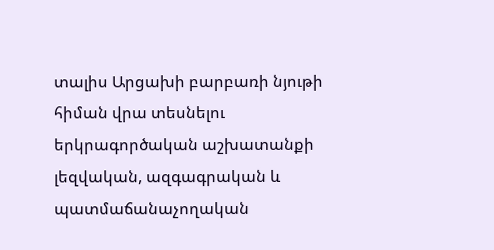տալիս Արցախի բարբառի նյութի հիման վրա տեսնելու երկրագործական աշխատանքի լեզվական, ազգագրական և պատմաճանաչողական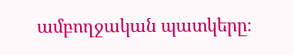ամբողջական պատկերը։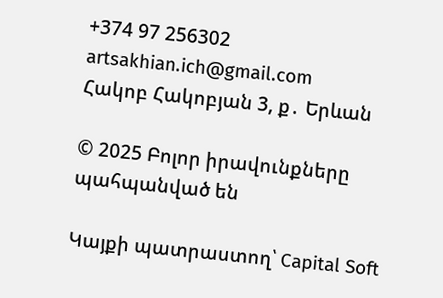+374 97 256302
artsakhian.ich@gmail.com
Հակոբ Հակոբյան 3, ք․ Երևան

© 2025 Բոլոր իրավունքները պահպանված են

Կայքի պատրաստող՝ Capital Soft